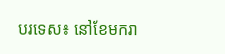បរទេស៖ នៅខែមករា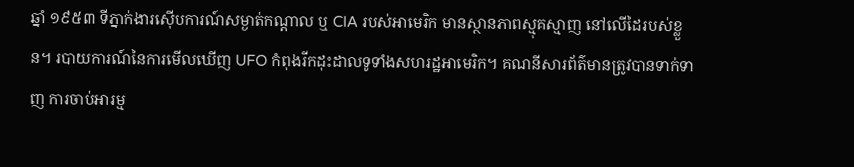ឆ្នាំ ១៩៥៣ ទីភ្នាក់ងារស៊ើបការណ៍សម្ងាត់កណ្តាល ឬ CIA របស់អាមេរិក មានស្ថានភាពស្មុគស្មាញ នៅលើដៃរបស់ខ្លួន។ របាយការណ៍នៃការមើលឃើញ UFO កំពុងរីកដុះដាលទូទាំងសហរដ្ឋអាមេរិក។ គណនីសារព័ត៌មានត្រូវបានទាក់ទាញ ការចាប់អារម្ម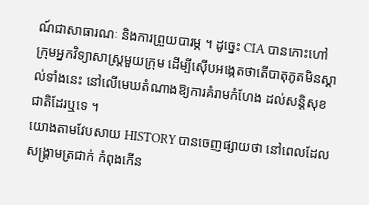ណ៍ជាសាធារណៈ និងការព្រួយបារម្ភ ។ ដូច្នេះ CIA បានកោះហៅក្រុមអ្នកវិទ្យាសាស្ត្រមួយក្រុម ដើម្បីស៊ើបអង្កេតថាតើបាតុភូតមិនស្គាល់ទាំងនេះ នៅលើមេឃតំណាងឱ្យការគំរាមកំហែង ដល់សន្តិសុខជាតិដែរឬទេ ។
យោងតាមវែបសាយ HISTORY បានចេញផ្សាយថា នៅពេលដែលសង្គ្រាមត្រជាក់ កំពុងកើន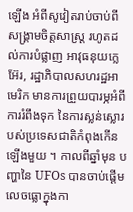ឡើង អំពីសូវៀតរាប់ចាប់ពីសង្គ្រាមចិត្តសាស្ត្រ រហូតដល់ការបំផ្លាញ អាវុធនុយក្លេអ៊ែរ, រដ្ឋាភិបាលសហរដ្ឋអាមេរិក មានការព្រួយបារម្ភអំពីការរំពឹងទុក នៃការស្លន់ស្លោរបស់ប្រទេសជាតិកំពុងកើនឡើងមួយ ។ កាលពីឆ្នាំមុន បញ្ហានៃ UFOs បានចាប់ផ្តើមលេចធ្លោក្នុងកា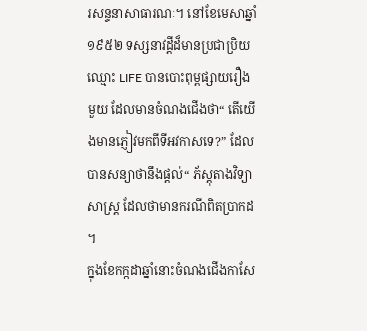រសន្ទនាសាធារណៈ។ នៅខែមេសាឆ្នាំ ១៩៥២ ទស្សនាវដ្តីដ៏មានប្រជាប្រិយឈ្មោះ LIFE បានបោះពុម្ពផ្សាយរឿងមួយ ដែលមានចំណងជើងថា“ តើយើងមានភ្ញៀវមកពីទីអវកាសទេ?” ដែលបានសន្យាថានឹងផ្តល់“ ភ័ស្តុតាងវិទ្យាសាស្ត្រ ដែលថាមានករណីពិតប្រាកដ ។
ក្នុងខែកក្កដាឆ្នាំនោះចំណងជើងកាសែ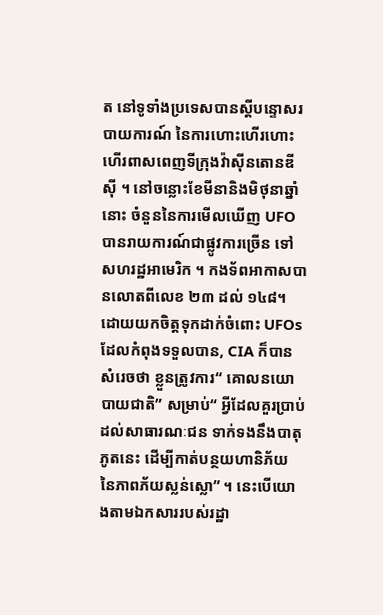ត នៅទូទាំងប្រទេសបានស្តីបន្ទោសរបាយការណ៍ នៃការហោះហើរហោះហើរពាសពេញទីក្រុងវ៉ាស៊ីនតោនឌីស៊ី ។ នៅចន្លោះខែមីនានិងមិថុនាឆ្នាំនោះ ចំនួននៃការមើលឃើញ UFO បានរាយការណ៍ជាផ្លូវការច្រើន ទៅសហរដ្ឋអាមេរិក ។ កងទ័ពអាកាសបានលោតពីលេខ ២៣ ដល់ ១៤៨។ ដោយយកចិត្តទុកដាក់ចំពោះ UFOs ដែលកំពុងទទួលបាន, CIA ក៏បានសំរេចថា ខ្លួនត្រូវការ“ គោលនយោបាយជាតិ” សម្រាប់“ អ្វីដែលគួរប្រាប់ដល់សាធារណៈជន ទាក់ទងនឹងបាតុភូតនេះ ដើម្បីកាត់បន្ថយហានិភ័យ នៃភាពភ័យស្លន់ស្លោ” ។ នេះបើយោងតាមឯកសាររបស់រដ្ឋា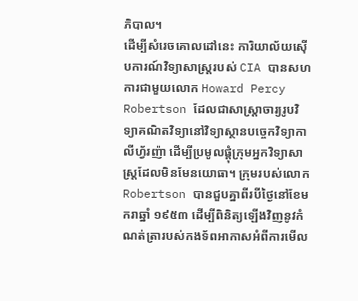ភិបាល។
ដើម្បីសំរេចគោលដៅនេះ ការិយាល័យស៊ើបការណ៍វិទ្យាសាស្ត្ររបស់ CIA បានសហការជាមួយលោក Howard Percy Robertson ដែលជាសាស្រ្តាចារ្យរូបវិទ្យាគណិតវិទ្យានៅវិទ្យាស្ថានបច្ចេកវិទ្យាកាលីហ្វ័រញ៉ា ដើម្បីប្រមូលផ្តុំក្រុមអ្នកវិទ្យាសាស្ត្រដែលមិនមែនយោធា។ ក្រុមរបស់លោក Robertson បានជួបគ្នាពីរបីថ្ងៃនៅខែមករាឆ្នាំ ១៩៥៣ ដើម្បីពិនិត្យឡើងវិញនូវកំណត់ត្រារបស់កងទ័ពអាកាសអំពីការមើល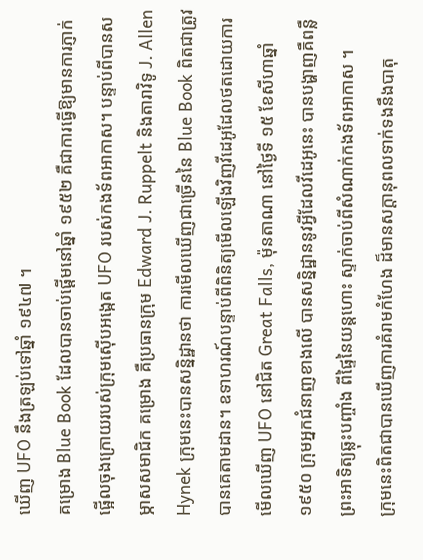ឃើញ UFO នឹងត្រឡប់ទៅឆ្នាំ ១៩៤៧ ។
គម្រោង Blue Book ដែលបានចាប់ផ្តើមនៅឆ្នាំ ១៩៥២ គឺជាការធ្វើឱ្យមានការភ្ញាក់ផ្អើលចុងក្រោយរបស់ក្រុមស៊ើបអង្កេត UFO របស់កងទ័ពអាកាស។ បន្ទាប់ពីបានសម្ភាសសមាជិក គម្រោង គឺប្រធានក្រុម Edward J. Ruppelt និងតារាវិទូ J. Allen Hynek ក្រុមនេះបានសន្និដ្ឋានថា ការមើលឃើញជាច្រើននៃ Blue Book ពិតជាត្រូវបានគេតាមដាន។ ឧទាហរណ៍បន្ទាប់ពីពិនិត្យមើលឡើងវិញវីដេអូដែលថតដោយការមើលឃើញ UFO នៅជិត Great Falls, ម៉ុនតាណា នៅថ្ងៃទី ១៥ ខែសីហាឆ្នាំ ១៩៥០ ក្រុមអ្នកជំនាញខាងលើ បានសន្និដ្ឋាននូវអ្វីដែលវីដេអូនេះ បានបង្ហាញគឺពន្លឺព្រះអាទិត្យឆ្លុះបញ្ចាំង ពីផ្ទៃនៃយន្តហោះ ស្ទាក់ចាប់ពីសំណាក់កងទ័ពអាកាស ។
ក្រុមនេះពិតជាបានឃើញការគំរាមកំហែង ដ៏មានសក្តានុពលទាក់ទងនឹងបាតុ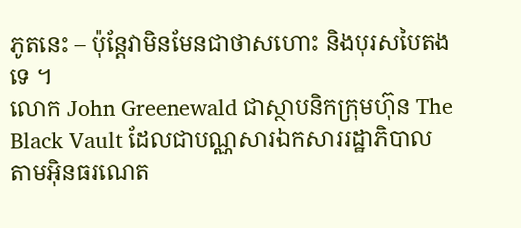ភូតនេះ – ប៉ុន្តែវាមិនមែនជាថាសហោះ និងបុរសបៃតងទេ ។
លោក John Greenewald ជាស្ថាបនិកក្រុមហ៊ុន The Black Vault ដែលជាបណ្ណសារឯកសាររដ្ឋាភិបាលតាមអ៊ិនធរណេត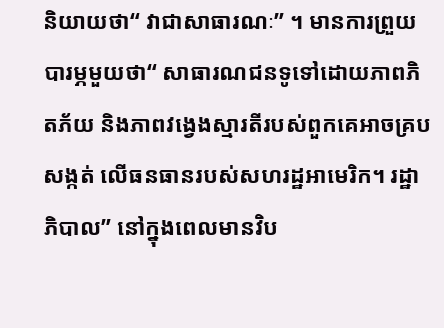និយាយថា“ វាជាសាធារណៈ” ។ មានការព្រួយបារម្ភមួយថា“ សាធារណជនទូទៅដោយភាពភិតភ័យ និងភាពវង្វេងស្មារតីរបស់ពួកគេអាចគ្របសង្កត់ លើធនធានរបស់សហរដ្ឋអាមេរិក។ រដ្ឋាភិបាល” នៅក្នុងពេលមានវិប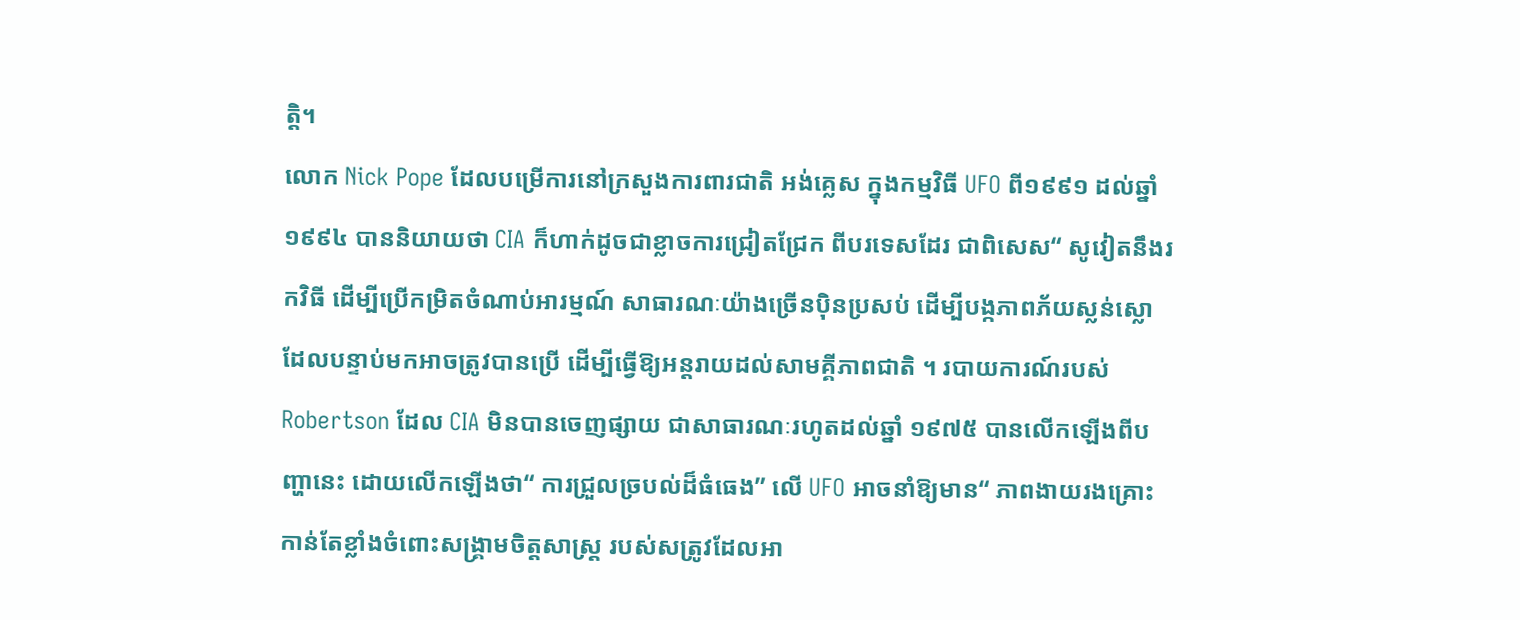ត្តិ។
លោក Nick Pope ដែលបម្រើការនៅក្រសួងការពារជាតិ អង់គ្លេស ក្នុងកម្មវិធី UFO ពី១៩៩១ ដល់ឆ្នាំ ១៩៩៤ បាននិយាយថា CIA ក៏ហាក់ដូចជាខ្លាចការជ្រៀតជ្រែក ពីបរទេសដែរ ជាពិសេស“ សូវៀតនឹងរកវិធី ដើម្បីប្រើកម្រិតចំណាប់អារម្មណ៍ សាធារណៈយ៉ាងច្រើនប៉ិនប្រសប់ ដើម្បីបង្កភាពភ័យស្លន់ស្លោ ដែលបន្ទាប់មកអាចត្រូវបានប្រើ ដើម្បីធ្វើឱ្យអន្តរាយដល់សាមគ្គីភាពជាតិ ។ របាយការណ៍របស់ Robertson ដែល CIA មិនបានចេញផ្សាយ ជាសាធារណៈរហូតដល់ឆ្នាំ ១៩៧៥ បានលើកឡើងពីបញ្ហានេះ ដោយលើកឡើងថា“ ការជ្រួលច្របល់ដ៏ធំធេង” លើ UFO អាចនាំឱ្យមាន“ ភាពងាយរងគ្រោះកាន់តែខ្លាំងចំពោះសង្គ្រាមចិត្តសាស្ត្រ របស់សត្រូវដែលអា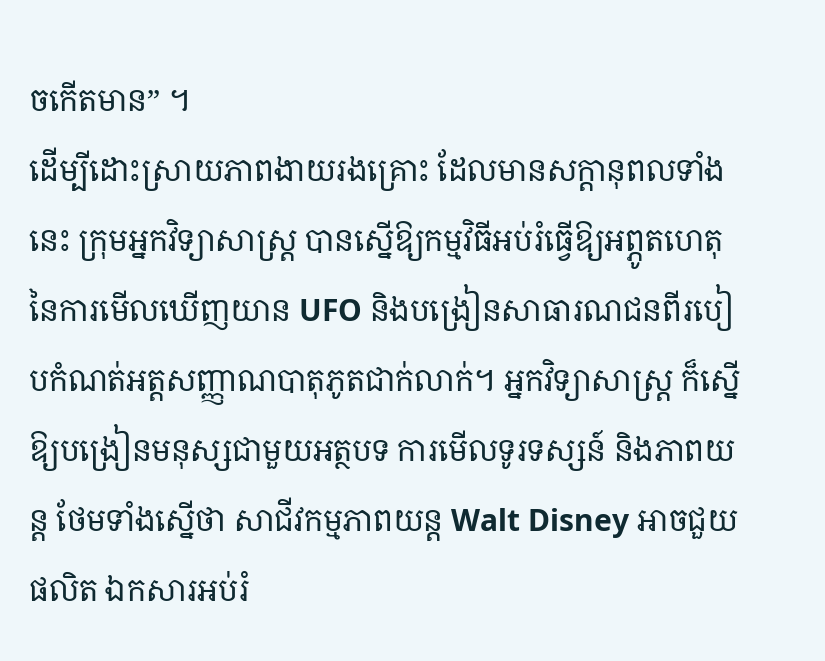ចកើតមាន” ។
ដើម្បីដោះស្រាយភាពងាយរងគ្រោះ ដែលមានសក្តានុពលទាំងនេះ ក្រុមអ្នកវិទ្យាសាស្រ្ត បានស្នើឱ្យកម្មវិធីអប់រំធ្វើឱ្យអព្ភូតហេតុ នៃការមើលឃើញយាន UFO និងបង្រៀនសាធារណជនពីរបៀបកំណត់អត្តសញ្ញាណបាតុភូតជាក់លាក់។ អ្នកវិទ្យាសាស្ត្រ ក៏ស្នើឱ្យបង្រៀនមនុស្សជាមួយអត្ថបទ ការមើលទូរទស្សន៍ និងភាពយន្ត ថែមទាំងស្នើថា សាជីវកម្មភាពយន្ត Walt Disney អាចជួយផលិត ឯកសារអប់រំ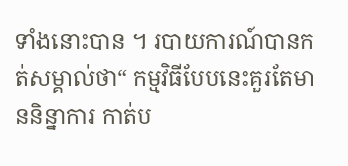ទាំងនោះបាន ។ របាយការណ៍បានកត់សម្គាល់ថា“ កម្មវិធីបែបនេះគួរតែមាននិន្នាការ កាត់ប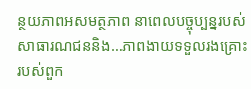ន្ថយភាពអសមត្ថភាព នាពេលបច្ចុប្បន្នរបស់សាធារណជននិង…ភាពងាយទទួលរងគ្រោះរបស់ពួក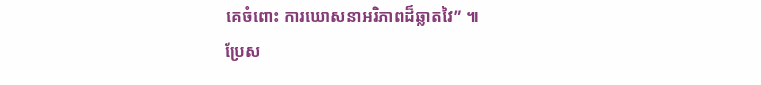គេចំពោះ ការឃោសនាអរិភាពដ៏ឆ្លាតវៃ” ៕
ប្រែស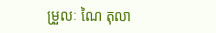ម្រួលៈ ណៃ តុលា